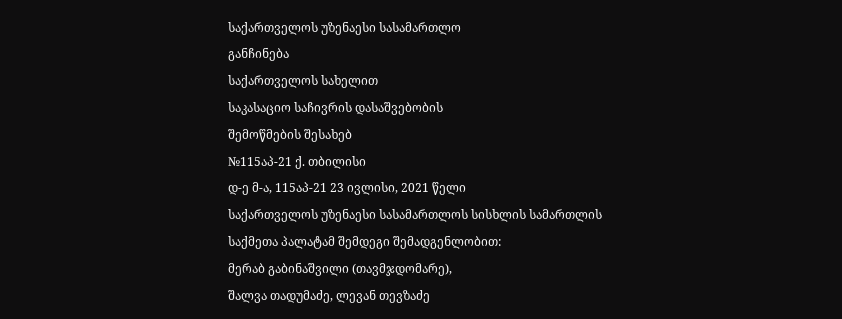საქართველოს უზენაესი სასამართლო
განჩინება
საქართველოს სახელით
საკასაციო საჩივრის დასაშვებობის
შემოწმების შესახებ
№115აპ-21 ქ. თბილისი
დ-ე მ-ა, 115აპ-21 23 ივლისი, 2021 წელი
საქართველოს უზენაესი სასამართლოს სისხლის სამართლის საქმეთა პალატამ შემდეგი შემადგენლობით:
მერაბ გაბინაშვილი (თავმჯდომარე),
შალვა თადუმაძე, ლევან თევზაძე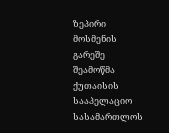ზეპირი მოსმენის გარეშე შეამოწმა ქუთაისის სააპელაციო სასამართლოს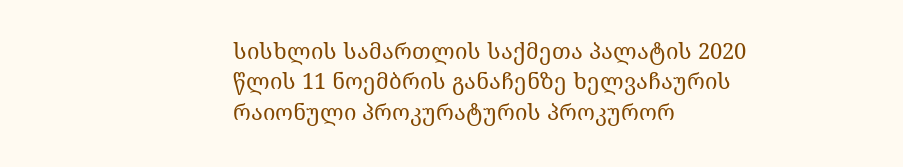სისხლის სამართლის საქმეთა პალატის 2020 წლის 11 ნოემბრის განაჩენზე ხელვაჩაურის რაიონული პროკურატურის პროკურორ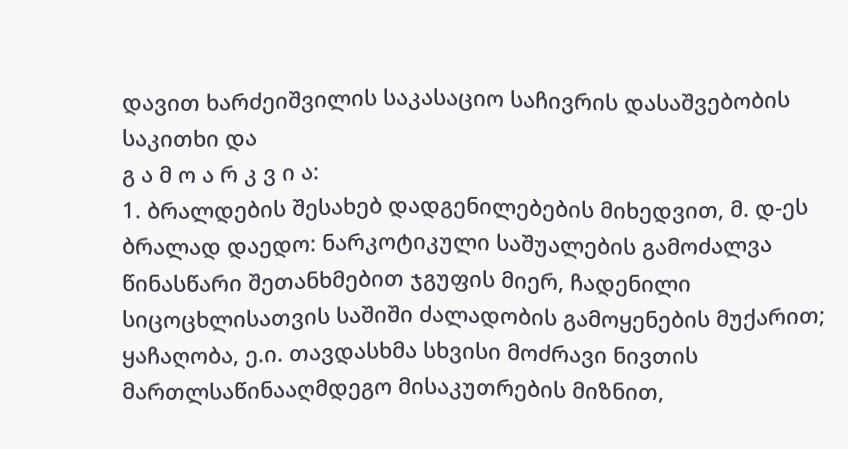დავით ხარძეიშვილის საკასაციო საჩივრის დასაშვებობის საკითხი და
გ ა მ ო ა რ კ ვ ი ა:
1. ბრალდების შესახებ დადგენილებების მიხედვით, მ. დ-ეს ბრალად დაედო: ნარკოტიკული საშუალების გამოძალვა წინასწარი შეთანხმებით ჯგუფის მიერ, ჩადენილი სიცოცხლისათვის საშიში ძალადობის გამოყენების მუქარით; ყაჩაღობა, ე.ი. თავდასხმა სხვისი მოძრავი ნივთის მართლსაწინააღმდეგო მისაკუთრების მიზნით,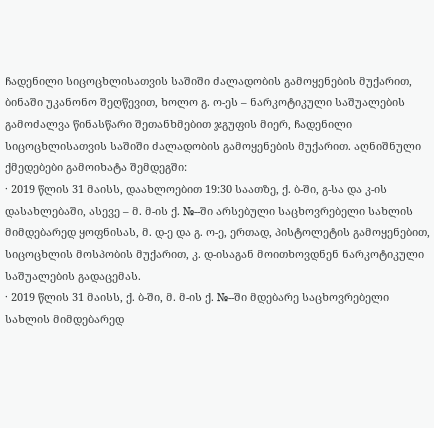ჩადენილი სიცოცხლისათვის საშიში ძალადობის გამოყენების მუქარით, ბინაში უკანონო შეღწევით, ხოლო გ. ო-ეს – ნარკოტიკული საშუალების გამოძალვა წინასწარი შეთანხმებით ჯგუფის მიერ, ჩადენილი სიცოცხლისათვის საშიში ძალადობის გამოყენების მუქარით. აღნიშნული ქმედებები გამოიხატა შემდეგში:
· 2019 წლის 31 მაისს, დაახლოებით 19:30 საათზე, ქ. ბ-ში, გ-სა და კ-ის დასახლებაში, ასევე – მ. მ-ის ქ. №--ში არსებული საცხოვრებელი სახლის მიმდებარედ ყოფნისას, მ. დ-ე და გ. ო-ე, ერთად, პისტოლეტის გამოყენებით, სიცოცხლის მოსპობის მუქარით, კ. დ-ისაგან მოითხოვდნენ ნარკოტიკული საშუალების გადაცემას.
· 2019 წლის 31 მაისს, ქ. ბ-ში, მ. მ-ის ქ. №--ში მდებარე საცხოვრებელი სახლის მიმდებარედ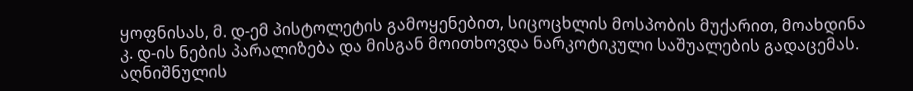ყოფნისას, მ. დ-ემ პისტოლეტის გამოყენებით, სიცოცხლის მოსპობის მუქარით, მოახდინა კ. დ-ის ნების პარალიზება და მისგან მოითხოვდა ნარკოტიკული საშუალების გადაცემას. აღნიშნულის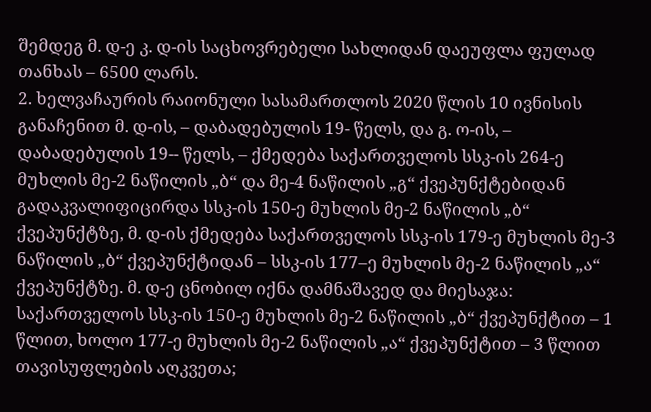შემდეგ მ. დ-ე კ. დ-ის საცხოვრებელი სახლიდან დაეუფლა ფულად თანხას – 6500 ლარს.
2. ხელვაჩაურის რაიონული სასამართლოს 2020 წლის 10 ივნისის განაჩენით მ. დ-ის, – დაბადებულის 19- წელს, და გ. ო-ის, – დაბადებულის 19-- წელს, – ქმედება საქართველოს სსკ-ის 264-ე მუხლის მე-2 ნაწილის „ბ“ და მე-4 ნაწილის „გ“ ქვეპუნქტებიდან გადაკვალიფიცირდა სსკ-ის 150-ე მუხლის მე-2 ნაწილის „ბ“ ქვეპუნქტზე, მ. დ-ის ქმედება საქართველოს სსკ-ის 179-ე მუხლის მე-3 ნაწილის „ბ“ ქვეპუნქტიდან – სსკ-ის 177–ე მუხლის მე-2 ნაწილის „ა“ ქვეპუნქტზე. მ. დ-ე ცნობილ იქნა დამნაშავედ და მიესაჯა: საქართველოს სსკ-ის 150-ე მუხლის მე-2 ნაწილის „ბ“ ქვეპუნქტით – 1 წლით, ხოლო 177-ე მუხლის მე-2 ნაწილის „ა“ ქვეპუნქტით – 3 წლით თავისუფლების აღკვეთა;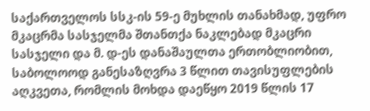საქართველოს სსკ-ის 59-ე მუხლის თანახმად, უფრო მკაცრმა სასჯელმა შთანთქა ნაკლებად მკაცრი სასჯელი და მ. დ-ეს დანაშაულთა ერთობლიობით, საბოლოოდ განესაზღვრა 3 წლით თავისუფლების აღკვეთა, რომლის მოხდა დაეწყო 2019 წლის 17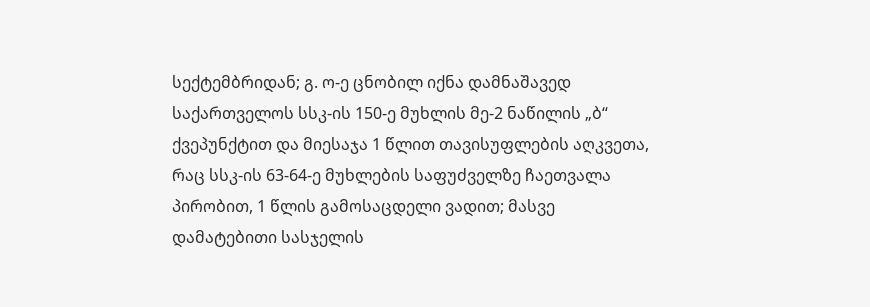სექტემბრიდან; გ. ო-ე ცნობილ იქნა დამნაშავედ საქართველოს სსკ-ის 150-ე მუხლის მე-2 ნაწილის „ბ“ ქვეპუნქტით და მიესაჯა 1 წლით თავისუფლების აღკვეთა, რაც სსკ-ის 63-64-ე მუხლების საფუძველზე ჩაეთვალა პირობით, 1 წლის გამოსაცდელი ვადით; მასვე დამატებითი სასჯელის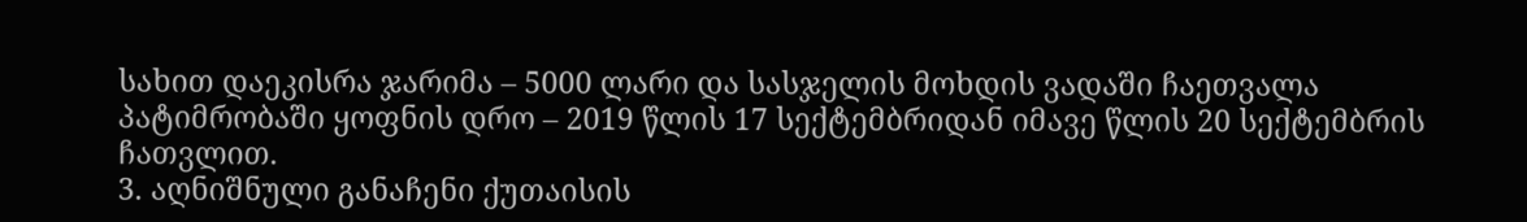სახით დაეკისრა ჯარიმა – 5000 ლარი და სასჯელის მოხდის ვადაში ჩაეთვალა პატიმრობაში ყოფნის დრო – 2019 წლის 17 სექტემბრიდან იმავე წლის 20 სექტემბრის ჩათვლით.
3. აღნიშნული განაჩენი ქუთაისის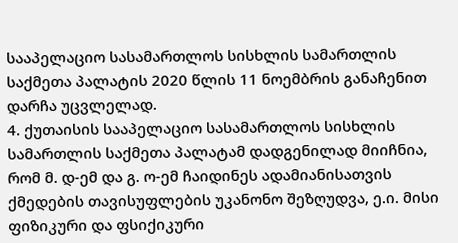სააპელაციო სასამართლოს სისხლის სამართლის საქმეთა პალატის 2020 წლის 11 ნოემბრის განაჩენით დარჩა უცვლელად.
4. ქუთაისის სააპელაციო სასამართლოს სისხლის სამართლის საქმეთა პალატამ დადგენილად მიიჩნია, რომ მ. დ-ემ და გ. ო-ემ ჩაიდინეს ადამიანისათვის ქმედების თავისუფლების უკანონო შეზღუდვა, ე.ი. მისი ფიზიკური და ფსიქიკური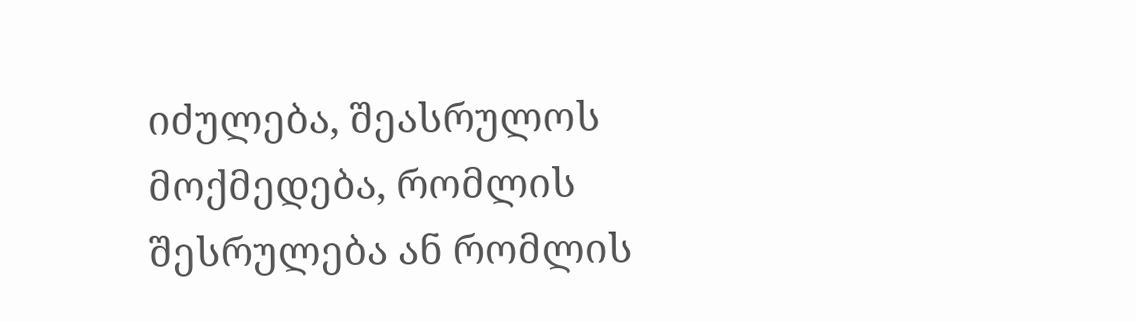იძულება, შეასრულოს მოქმედება, რომლის შესრულება ან რომლის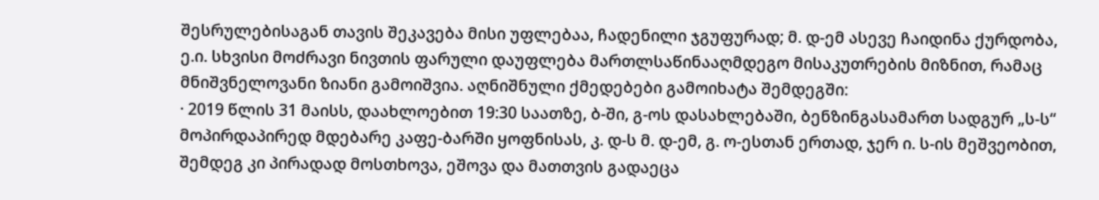შესრულებისაგან თავის შეკავება მისი უფლებაა, ჩადენილი ჯგუფურად; მ. დ-ემ ასევე ჩაიდინა ქურდობა, ე.ი. სხვისი მოძრავი ნივთის ფარული დაუფლება მართლსაწინააღმდეგო მისაკუთრების მიზნით, რამაც მნიშვნელოვანი ზიანი გამოიშვია. აღნიშნული ქმედებები გამოიხატა შემდეგში:
· 2019 წლის 31 მაისს, დაახლოებით 19:30 საათზე, ბ-ში, გ-ოს დასახლებაში, ბენზინგასამართ სადგურ „ს-ს“ მოპირდაპირედ მდებარე კაფე-ბარში ყოფნისას, კ. დ-ს მ. დ-ემ, გ. ო-ესთან ერთად, ჯერ ი. ს-ის მეშვეობით, შემდეგ კი პირადად მოსთხოვა, ეშოვა და მათთვის გადაეცა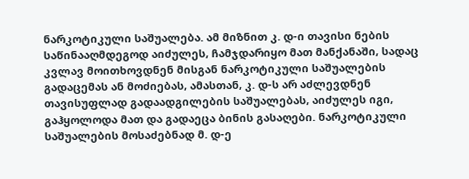ნარკოტიკული საშუალება. ამ მიზნით კ. დ-ი თავისი ნების საწინააღმდეგოდ აიძულეს, ჩამჯდარიყო მათ მანქანაში, სადაც კვლავ მოითხოვდნენ მისგან ნარკოტიკული საშუალების გადაცემას ან მოძიებას, ამასთან, კ. დ-ს არ აძლევდნენ თავისუფლად გადაადგილების საშუალებას, აიძულეს იგი, გაჰყოლოდა მათ და გადაეცა ბინის გასაღები. ნარკოტიკული საშუალების მოსაძებნად მ. დ-ე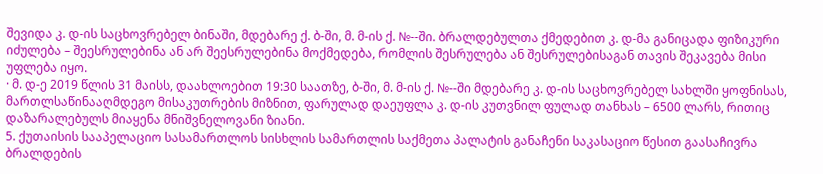შევიდა კ. დ-ის საცხოვრებელ ბინაში, მდებარე ქ. ბ-ში, მ. მ-ის ქ. №--ში. ბრალდებულთა ქმედებით კ. დ-მა განიცადა ფიზიკური იძულება – შეესრულებინა ან არ შეესრულებინა მოქმედება, რომლის შესრულება ან შესრულებისაგან თავის შეკავება მისი უფლება იყო.
· მ. დ-ე 2019 წლის 31 მაისს, დაახლოებით 19:30 საათზე, ბ-ში, მ. მ-ის ქ. №--ში მდებარე კ. დ-ის საცხოვრებელ სახლში ყოფნისას, მართლსაწინააღმდეგო მისაკუთრების მიზნით, ფარულად დაეუფლა კ. დ-ის კუთვნილ ფულად თანხას – 6500 ლარს, რითიც დაზარალებულს მიაყენა მნიშვნელოვანი ზიანი.
5. ქუთაისის სააპელაციო სასამართლოს სისხლის სამართლის საქმეთა პალატის განაჩენი საკასაციო წესით გაასაჩივრა ბრალდების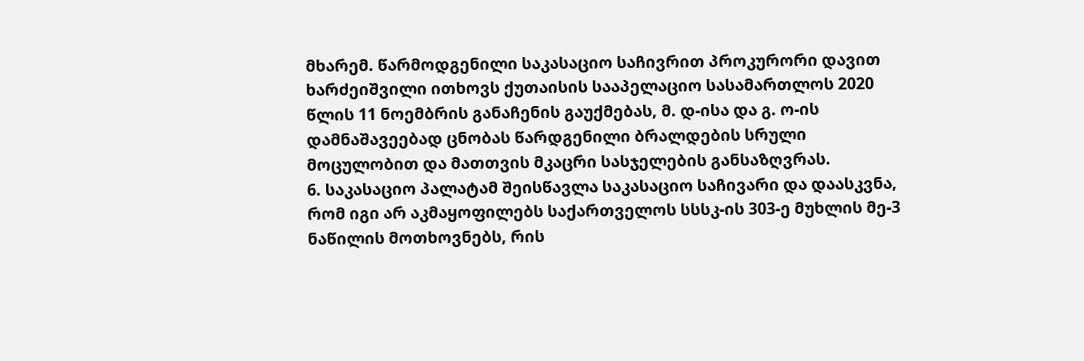მხარემ. წარმოდგენილი საკასაციო საჩივრით პროკურორი დავით ხარძეიშვილი ითხოვს ქუთაისის სააპელაციო სასამართლოს 2020 წლის 11 ნოემბრის განაჩენის გაუქმებას, მ. დ-ისა და გ. ო-ის დამნაშავეებად ცნობას წარდგენილი ბრალდების სრული მოცულობით და მათთვის მკაცრი სასჯელების განსაზღვრას.
6. საკასაციო პალატამ შეისწავლა საკასაციო საჩივარი და დაასკვნა, რომ იგი არ აკმაყოფილებს საქართველოს სსსკ-ის 303-ე მუხლის მე-3 ნაწილის მოთხოვნებს, რის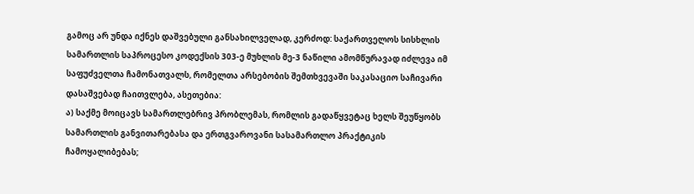გამოც არ უნდა იქნეს დაშვებული განსახილველად, კერძოდ: საქართველოს სისხლის სამართლის საპროცესო კოდექსის 303-ე მუხლის მე-3 ნაწილი ამომწურავად იძლევა იმ საფუძველთა ჩამონათვალს, რომელთა არსებობის შემთხვევაში საკასაციო საჩივარი დასაშვებად ჩაითვლება, ასეთებია:
ა) საქმე მოიცავს სამართლებრივ პრობლემას, რომლის გადაწყვეტაც ხელს შეუწყობს სამართლის განვითარებასა და ერთგვაროვანი სასამართლო პრაქტიკის ჩამოყალიბებას;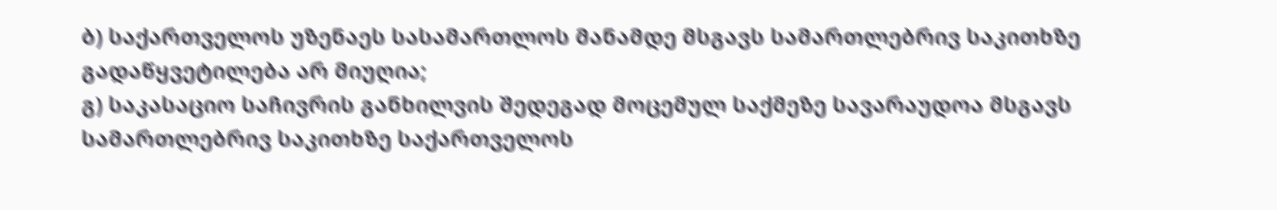ბ) საქართველოს უზენაეს სასამართლოს მანამდე მსგავს სამართლებრივ საკითხზე გადაწყვეტილება არ მიუღია;
გ) საკასაციო საჩივრის განხილვის შედეგად მოცემულ საქმეზე სავარაუდოა მსგავს სამართლებრივ საკითხზე საქართველოს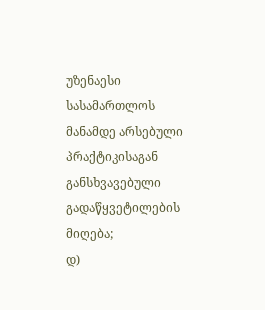უზენაესი სასამართლოს მანამდე არსებული პრაქტიკისაგან განსხვავებული გადაწყვეტილების მიღება;
დ)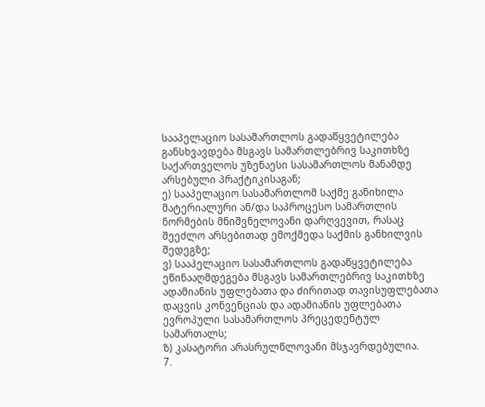სააპელაციო სასამართლოს გადაწყვეტილება განსხვავდება მსგავს სამართლებრივ საკითხზე საქართველოს უზენაესი სასამართლოს მანამდე არსებული პრაქტიკისაგან;
ე) სააპელაციო სასამართლომ საქმე განიხილა მატერიალური ან/და საპროცესო სამართლის ნორმების მნიშვნელოვანი დარღვევით, რასაც შეეძლო არსებითად ემოქმედა საქმის განხილვის შედეგზე;
ვ) სააპელაციო სასამართლოს გადაწყვეტილება ეწინააღმდეგება მსგავს სამართლებრივ საკითხზე ადამიანის უფლებათა და ძირითად თავისუფლებათა დაცვის კონვენციას და ადამიანის უფლებათა ევროპული სასამართლოს პრეცედენტულ სამართალს;
ზ) კასატორი არასრულწლოვანი მსჯავრდებულია.
7.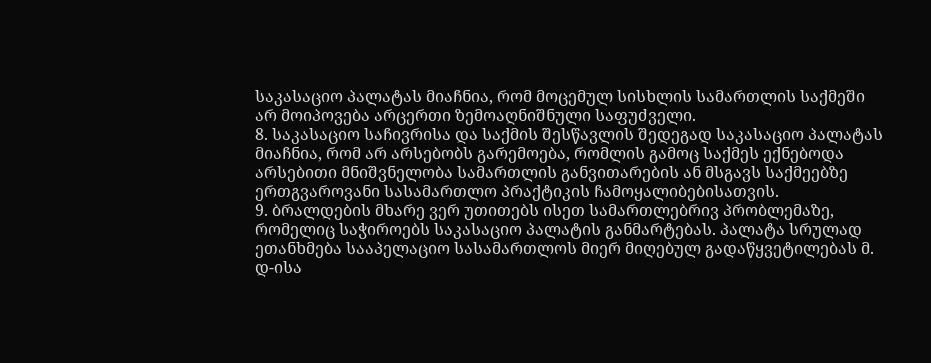საკასაციო პალატას მიაჩნია, რომ მოცემულ სისხლის სამართლის საქმეში არ მოიპოვება არცერთი ზემოაღნიშნული საფუძველი.
8. საკასაციო საჩივრისა და საქმის შესწავლის შედეგად საკასაციო პალატას მიაჩნია, რომ არ არსებობს გარემოება, რომლის გამოც საქმეს ექნებოდა არსებითი მნიშვნელობა სამართლის განვითარების ან მსგავს საქმეებზე ერთგვაროვანი სასამართლო პრაქტიკის ჩამოყალიბებისათვის.
9. ბრალდების მხარე ვერ უთითებს ისეთ სამართლებრივ პრობლემაზე, რომელიც საჭიროებს საკასაციო პალატის განმარტებას. პალატა სრულად ეთანხმება სააპელაციო სასამართლოს მიერ მიღებულ გადაწყვეტილებას მ. დ-ისა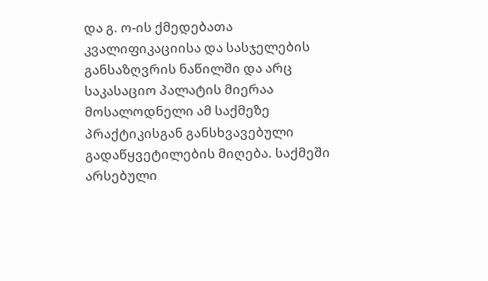და გ. ო-ის ქმედებათა კვალიფიკაციისა და სასჯელების განსაზღვრის ნაწილში და არც საკასაციო პალატის მიერაა მოსალოდნელი ამ საქმეზე პრაქტიკისგან განსხვავებული გადაწყვეტილების მიღება. საქმეში არსებული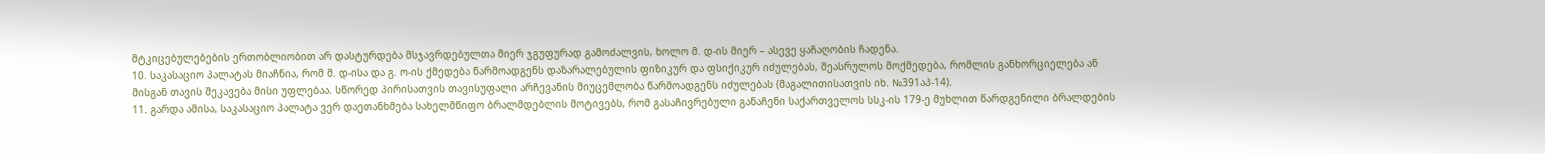მტკიცებულებების ერთობლიობით არ დასტურდება მსჯავრდებულთა მიერ ჯგუფურად გამოძალვის, ხოლო მ. დ-ის მიერ – ასევე ყაჩაღობის ჩადენა.
10. საკასაციო პალატას მიაჩნია, რომ მ. დ-ისა და გ. ო-ის ქმედება წარმოადგენს დაზარალებულის ფიზიკურ და ფსიქიკურ იძულებას, შეასრულოს მოქმედება, რომლის განხორციელება ან მისგან თავის შეკავება მისი უფლებაა. სწორედ პირისათვის თავისუფალი არჩევანის მიუცემლობა წარმოადგენს იძულებას (მაგალითისათვის იხ. №391აპ-14).
11. გარდა ამისა, საკასაციო პალატა ვერ დაეთანხმება სახელმწიფო ბრალმდებლის მოტივებს, რომ გასაჩივრებული განაჩენი საქართველოს სსკ-ის 179-ე მუხლით წარდგენილი ბრალდების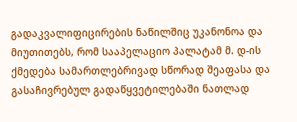გადაკვალიფიცირების ნაწილშიც უკანონოა და მიუთითებს, რომ სააპელაციო პალატამ მ. დ-ის ქმედება სამართლებრივად სწორად შეაფასა და გასაჩივრებულ გადაწყვეტილებაში ნათლად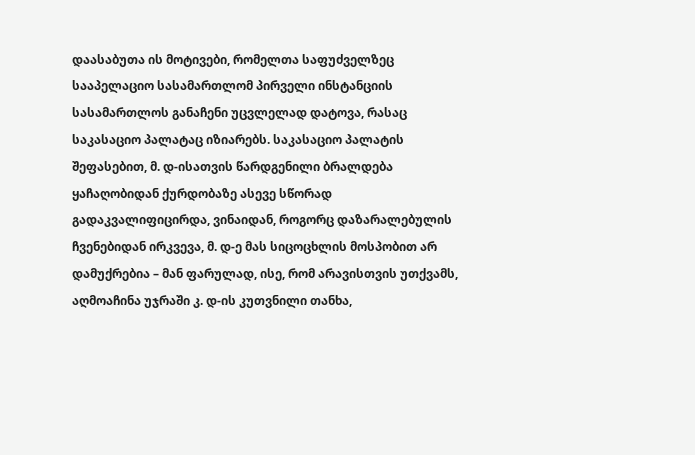დაასაბუთა ის მოტივები, რომელთა საფუძველზეც სააპელაციო სასამართლომ პირველი ინსტანციის სასამართლოს განაჩენი უცვლელად დატოვა, რასაც საკასაციო პალატაც იზიარებს. საკასაციო პალატის შეფასებით, მ. დ-ისათვის წარდგენილი ბრალდება ყაჩაღობიდან ქურდობაზე ასევე სწორად გადაკვალიფიცირდა, ვინაიდან, როგორც დაზარალებულის ჩვენებიდან ირკვევა, მ. დ-ე მას სიცოცხლის მოსპობით არ დამუქრებია – მან ფარულად, ისე, რომ არავისთვის უთქვამს, აღმოაჩინა უჯრაში კ. დ-ის კუთვნილი თანხა,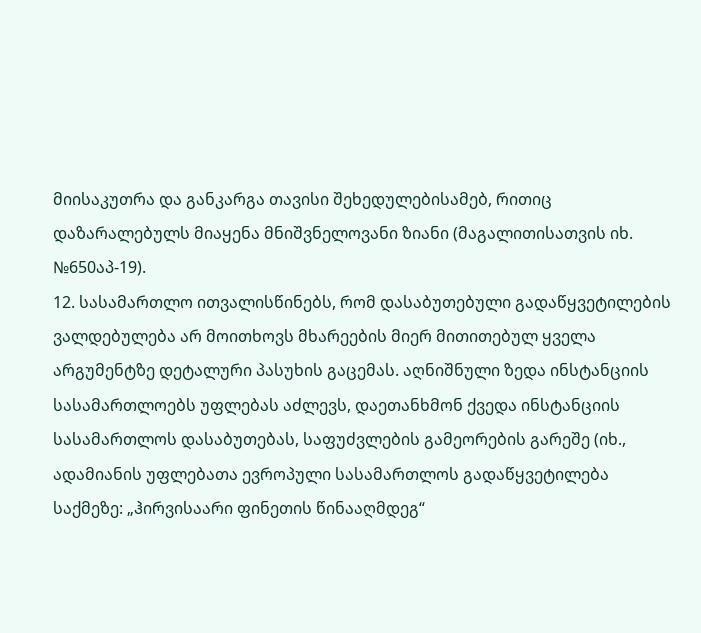მიისაკუთრა და განკარგა თავისი შეხედულებისამებ, რითიც დაზარალებულს მიაყენა მნიშვნელოვანი ზიანი (მაგალითისათვის იხ. №650აპ-19).
12. სასამართლო ითვალისწინებს, რომ დასაბუთებული გადაწყვეტილების ვალდებულება არ მოითხოვს მხარეების მიერ მითითებულ ყველა არგუმენტზე დეტალური პასუხის გაცემას. აღნიშნული ზედა ინსტანციის სასამართლოებს უფლებას აძლევს, დაეთანხმონ ქვედა ინსტანციის სასამართლოს დასაბუთებას, საფუძვლების გამეორების გარეშე (იხ., ადამიანის უფლებათა ევროპული სასამართლოს გადაწყვეტილება საქმეზე: „ჰირვისაარი ფინეთის წინააღმდეგ“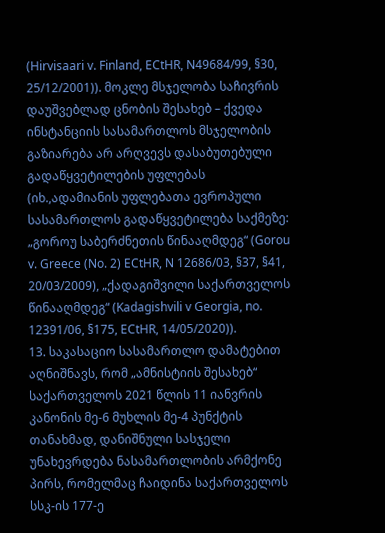(Hirvisaari v. Finland, ECtHR, N49684/99, §30, 25/12/2001)). მოკლე მსჯელობა საჩივრის დაუშვებლად ცნობის შესახებ – ქვედა ინსტანციის სასამართლოს მსჯელობის გაზიარება არ არღვევს დასაბუთებული გადაწყვეტილების უფლებას (იხ.,ადამიანის უფლებათა ევროპული სასამართლოს გადაწყვეტილება საქმეზე: „გოროუ საბერძნეთის წინააღმდეგ“ (Gorou v. Greece (No. 2) ECtHR, N 12686/03, §37, §41, 20/03/2009), „ქადაგიშვილი საქართველოს წინააღმდეგ“ (Kadagishvili v Georgia, no. 12391/06, §175, ECtHR, 14/05/2020)).
13. საკასაციო სასამართლო დამატებით აღნიშნავს, რომ „ამნისტიის შესახებ“ საქართველოს 2021 წლის 11 იანვრის კანონის მე-6 მუხლის მე-4 პუნქტის თანახმად, დანიშნული სასჯელი უნახევრდება ნასამართლობის არმქონე პირს, რომელმაც ჩაიდინა საქართველოს სსკ-ის 177-ე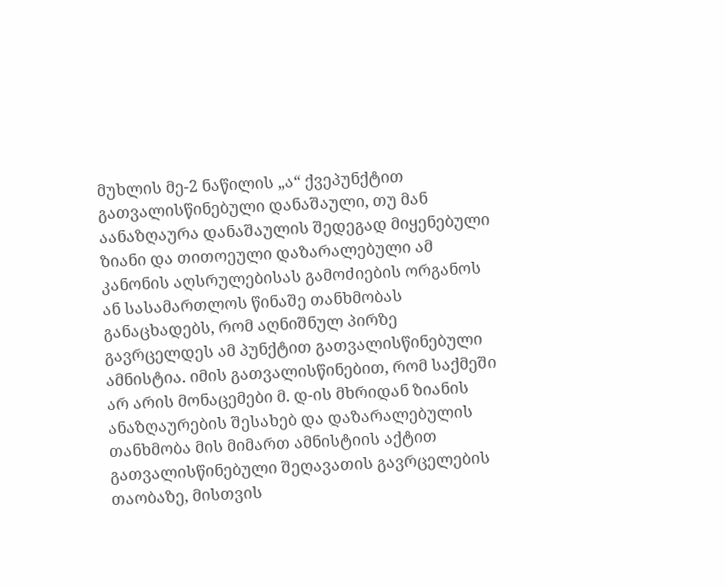მუხლის მე-2 ნაწილის „ა“ ქვეპუნქტით გათვალისწინებული დანაშაული, თუ მან აანაზღაურა დანაშაულის შედეგად მიყენებული ზიანი და თითოეული დაზარალებული ამ კანონის აღსრულებისას გამოძიების ორგანოს ან სასამართლოს წინაშე თანხმობას განაცხადებს, რომ აღნიშნულ პირზე გავრცელდეს ამ პუნქტით გათვალისწინებული ამნისტია. იმის გათვალისწინებით, რომ საქმეში არ არის მონაცემები მ. დ-ის მხრიდან ზიანის ანაზღაურების შესახებ და დაზარალებულის თანხმობა მის მიმართ ამნისტიის აქტით გათვალისწინებული შეღავათის გავრცელების თაობაზე, მისთვის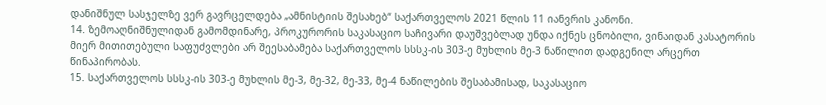დანიშნულ სასჯელზე ვერ გავრცელდება „ამნისტიის შესახებ“ საქართველოს 2021 წლის 11 იანვრის კანონი.
14. ზემოაღნიშნულიდან გამომდინარე, პროკურორის საკასაციო საჩივარი დაუშვებლად უნდა იქნეს ცნობილი, ვინაიდან კასატორის მიერ მითითებული საფუძვლები არ შეესაბამება საქართველოს სსსკ-ის 303-ე მუხლის მე-3 ნაწილით დადგენილ არცერთ წინაპირობას.
15. საქართველოს სსსკ-ის 303-ე მუხლის მე-3, მე-32, მე-33, მე-4 ნაწილების შესაბამისად, საკასაციო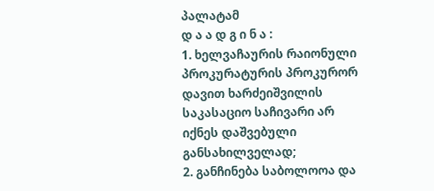პალატამ
დ ა ა დ გ ი ნ ა :
1. ხელვაჩაურის რაიონული პროკურატურის პროკურორ დავით ხარძეიშვილის საკასაციო საჩივარი არ იქნეს დაშვებული განსახილველად;
2. განჩინება საბოლოოა და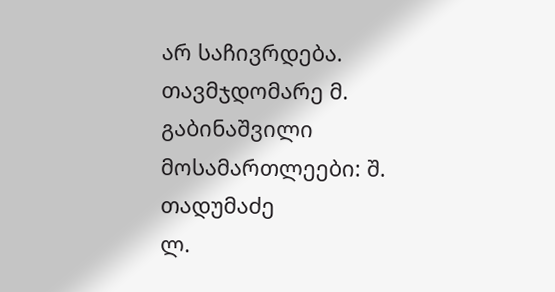არ საჩივრდება.
თავმჯდომარე მ. გაბინაშვილი
მოსამართლეები: შ. თადუმაძე
ლ.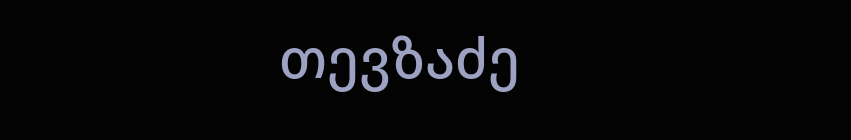თევზაძე